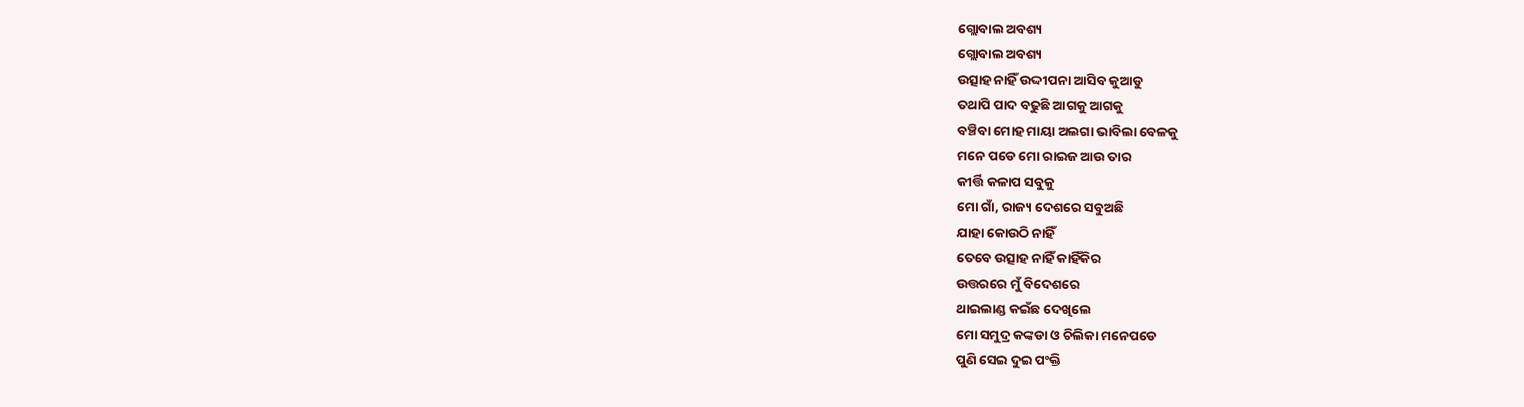ଗ୍ଲୋବାଲ ଅବଶ୍ୟ
ଗ୍ଲୋବାଲ ଅବଶ୍ୟ
ଉତ୍ସାହ ନାହିଁ ଉଦ୍ଦୀପନା ଆସିବ କୁଆଡୁ
ତଥାପି ପାଦ ବଢୁଛି ଆଗକୁ ଆଗକୁ
ବଞ୍ଚିବା ମୋହ ମାୟା ଅଲଗା ଭାବିଲା ବେଳକୁ
ମନେ ପଡେ ମୋ ରାଇଜ ଆଉ ତାର
କୀର୍ତ୍ତି କଳାପ ସବୁକୁ
ମୋ ଗାଁ, ରାଜ୍ୟ ଦେଶରେ ସବୁଅଛି
ଯାହା କୋଉଠି ନାହିଁ
ତେବେ ଉତ୍ସାହ ନାହିଁ କାହିଁକିର
ଉତ୍ତରରେ ମୁଁ ବିଦେଶରେ
ଥାଇଲାଣ୍ଡ କଇଁଛ ଦେଖିଲେ
ମୋ ସମୁଦ୍ର କଙ୍କଡା ଓ ଚିଲିକା ମନେପଡେ
ପୁଣି ସେଇ ଦୁଇ ପଂକ୍ତି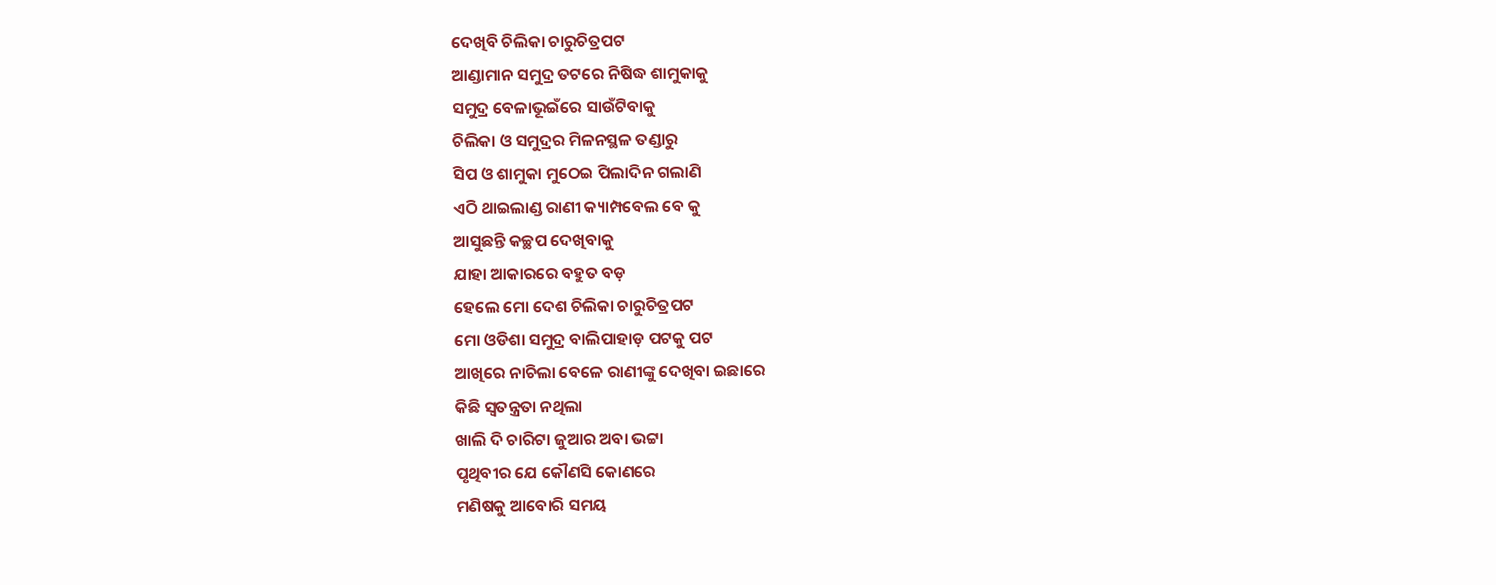ଦେଖିବି ଚିଲିକା ଚାରୁଚିତ୍ରପଟ
ଆଣ୍ଡାମାନ ସମୁଦ୍ର ତଟରେ ନିଷିଦ୍ଧ ଶାମୁକାକୁ
ସମୁଦ୍ର ବେଳାଭୂଇଁରେ ସାଉଁଟିବାକୁ
ଚିଲିକା ଓ ସମୁଦ୍ରର ମିଳନସ୍ଥଳ ତଣ୍ଡାରୁ
ସିପ ଓ ଶାମୁକା ମୁଠେଇ ପିଲାଦିନ ଗଲାଣି
ଏଠି ଥାଇଲାଣ୍ଡ ରାଣୀ କ୍ୟାମ୍ପବେଲ ବେ କୁ
ଆସୁଛନ୍ତି କଚ୍ଛପ ଦେଖିବାକୁ
ଯାହା ଆକାରରେ ବହୁତ ବଡ଼
ହେଲେ ମୋ ଦେଶ ଚିଲିକା ଚାରୁଚିତ୍ରପଟ
ମୋ ଓଡିଶା ସମୁଦ୍ର ବାଲିପାହାଡ଼ ପଟକୁ ପଟ
ଆଖିରେ ନାଚିଲା ବେଳେ ରାଣୀଙ୍କୁ ଦେଖିବା ଇଛାରେ
କିଛି ସ୍ୱତନ୍ତ୍ରତା ନଥିଲା
ଖାଲି ଦି ଚାରିଟା ଜୁଆର ଅବା ଭଟ୍ଟା
ପୃଥିବୀର ଯେ କୌଣସି କୋଣରେ
ମଣିଷକୁ ଆବୋରି ସମୟ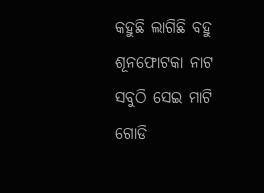କହୁଛି ଲାଗିଛି ବହୁ ଶୂନଫୋଟକା ନାଟ
ସବୁଠି ସେଇ ମାଟି ଗୋଡି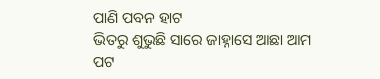ପାଣି ପବନ ହାଟ
ଭିତରୁ ଶୁଭୁଛି ସାରେ ଜାହ୍ନାସେ ଆଛା ଆମ ପଟ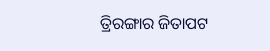ତ୍ରିରଙ୍ଗାର ଜିତାପଟ